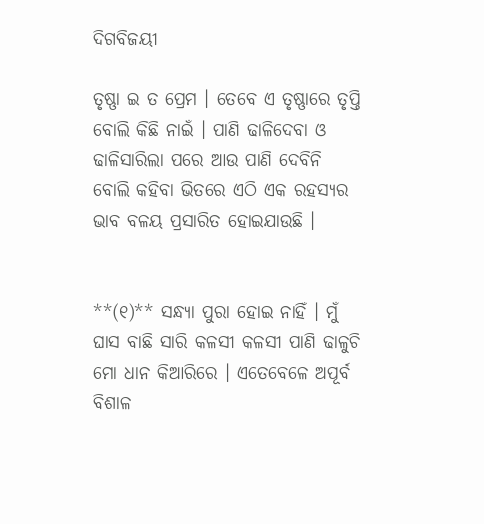ଦିଗବିଜୟୀ

ତୃଷ୍ଣା ଇ ତ ପ୍ରେମ । ତେବେ ଏ ତୃଷ୍ଣାରେ ତୃପ୍ତି ବୋଲି କିଛି ନାଇଁ । ପାଣି ଢାଳିଦେବା ଓ ଢାଳିସାରିଲା ପରେ ଆଉ ପାଣି ଦେବିନି ବୋଲି କହିବା ଭିତରେ ଏଠି ଏକ ରହସ୍ୟର ଭାବ ବଳୟ ପ୍ରସାରିତ ହୋଇଯାଉଛି ।


**(୧)** ସନ୍ଧ୍ୟା ପୁରା ହୋଇ ନାହିଁ । ମୁଁ ଘାସ ବାଛି ସାରି କଳସୀ କଳସୀ ପାଣି ଢାଳୁଚି ମୋ ଧାନ କିଆରିରେ । ଏତେବେଳେ ଅପୂର୍ବ ବିଶାଳ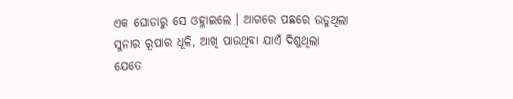ଏକ ଘୋଡାରୁ ସେ ଓହ୍ଳାଇଲେ । ଆଗରେ ପଛରେ ଉଡୁଥିଲା ସୁନାର ରୂପାର ଧୂଳି, ଆଖି ପାଉଥିବା ଯାଏଁ ଦିଶୁଥିଲା ଯେତେ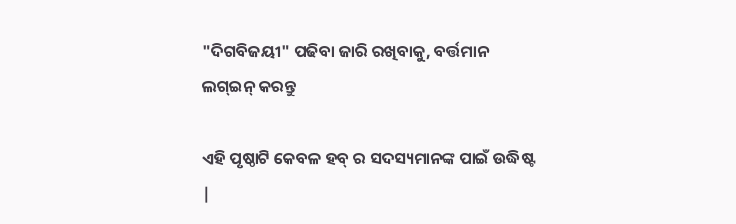"ଦିଗବିଜୟୀ" ପଢିବା ଜାରି ରଖିବାକୁ, ବର୍ତ୍ତମାନ ଲଗ୍ଇନ୍ କରନ୍ତୁ

ଏହି ପୃଷ୍ଠାଟି କେବଳ ହବ୍ ର ସଦସ୍ୟମାନଙ୍କ ପାଇଁ ଉଦ୍ଧିଷ୍ଟ |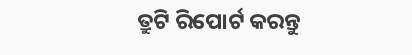ତ୍ରୁଟି ରିପୋର୍ଟ କରନ୍ତୁ